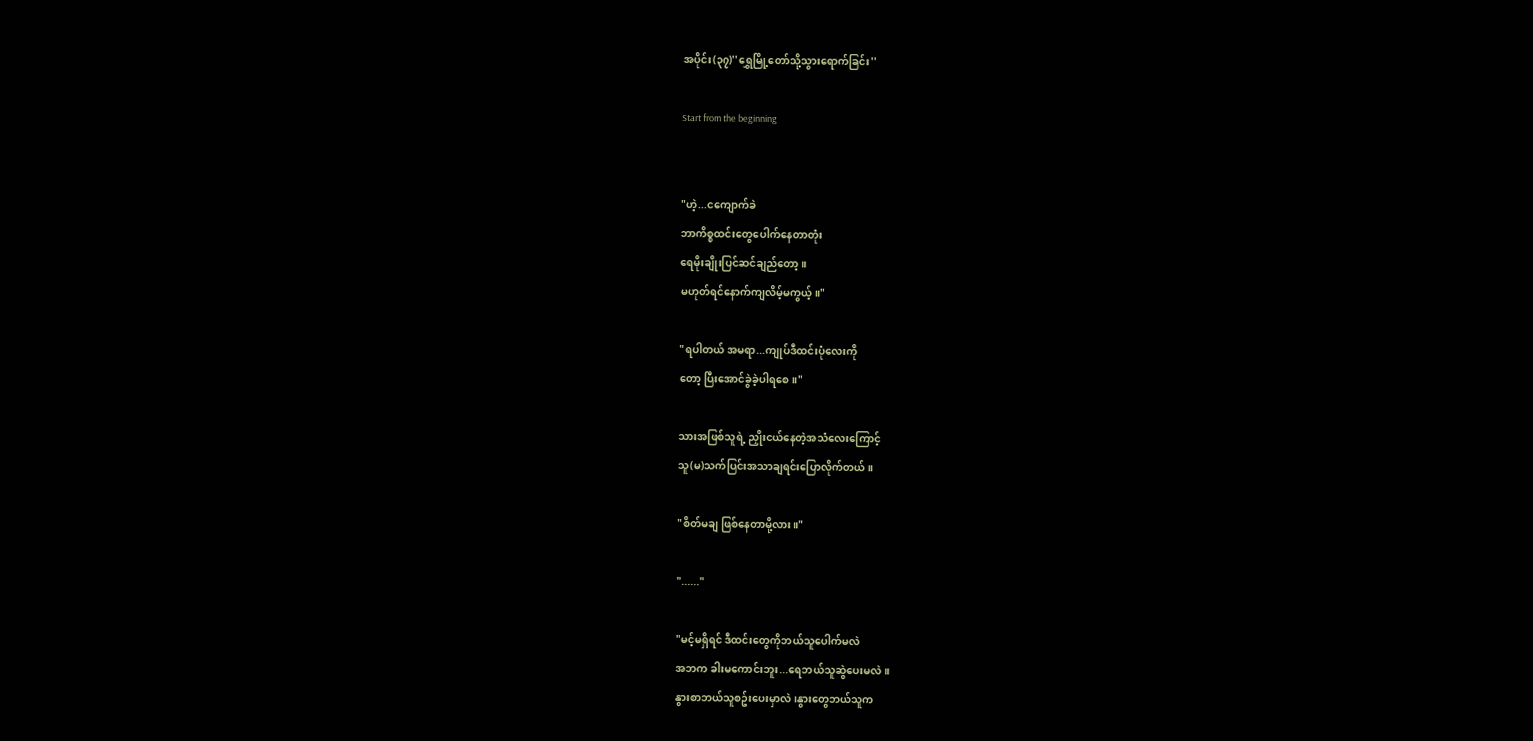အပိုင်း(၃၇)''ရွှေမြို့တော်သို့သွားရောက်ခြင်း''

Start from the beginning


"ဟဲ့...ငကျောက်ခဲ
ဘာကိစ္စထင်းတွေပေါက်နေတာတုံး
ရေမိုးချိုးပြင်ဆင်ချည်တော့။
မဟုတ်ရင်နောက်ကျလိမ့်မကွယ့်။"

"ရပါတယ် အမရာ...ကျုပ်ဒီထင်းပုံလေးကို
တော့ ပြီးအောင်ခွဲခဲ့ပါရစေ။"

သားအဖြစ်သူရဲ့ ညှိုးငယ်နေတဲ့အသံလေးကြောင့်
သူ(မ)သက်ပြင်းအသာချရင်းပြောလိုက်တယ်။

"စိတ်မချ ဖြစ်နေတာမို့လား။"

"......"

"မင့်မရှိရင် ဒီထင်းတွေကိုဘယ်သူပေါက်မလဲ
အဘက ခါးမကောင်းဘူး...ရေဘယ်သူဆွဲပေးမလဲ။
နွားစာဘယ်သူစဥ်းပေးမှာလဲ၊နွားတွေဘယ်သူက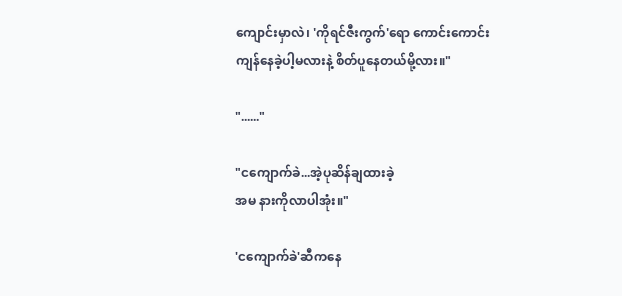ကျောင်းမှာလဲ၊ 'ကိုရင်ဇီးကွက်'ရော ကောင်းကောင်း
ကျန်နေခဲ့ပါ့မလားနဲ့ စိတ်ပူနေတယ်မို့လား။"

"......"

"ငကျောက်ခဲ...အဲ့ပုဆိန်ချထားခဲ့
အမ နားကိုလာပါအုံး။"

'ငကျောက်ခဲ'ဆီကနေ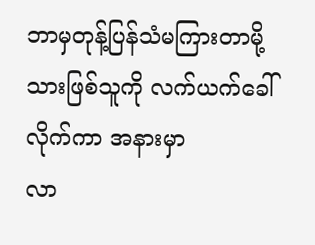ဘာမှတုန့်ပြန်သံမကြားတာမို့
သားဖြစ်သူကို လက်ယက်ခေါ်လိုက်ကာ အနားမှာ
လာ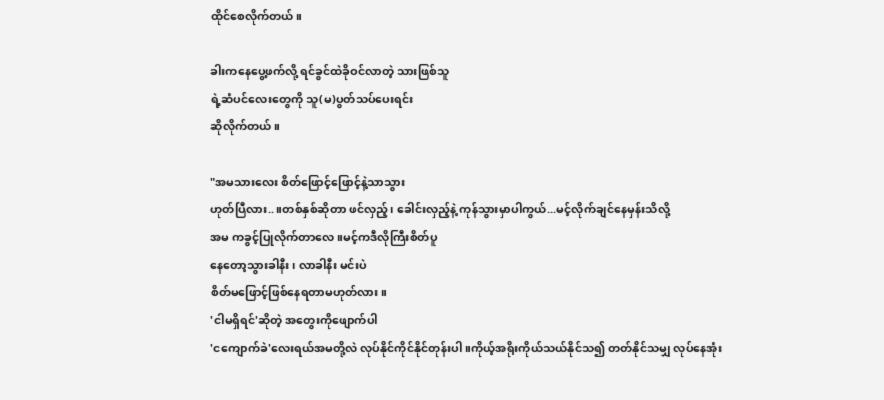ထိုင်စေလိုက်တယ်။

ခါးကနေပွေ့ဖက်လို့ ရင်ခွင်ထဲခိုဝင်လာတဲ့ သားဖြစ်သူ
ရဲ့ဆံပင်လေးတွေကို သူ(မ)ပွတ်သပ်ပေးရင်း
ဆိုလိုက်တယ်။

"အမသားလေး စိတ်ဖြောင့်ဖြောင့်နဲ့သာသွား
ဟုတ်ပြီလား..။တစ်နှစ်ဆိုတာ ဖင်လှည့်၊ ခေါင်းလှည့်နဲ့ ကုန်သွားမှာပါကွယ်...မင့်လိုက်ချင်နေမှန်းသိလို့
အမ ကခွင့်ပြုလိုက်တာလေ။မင့်ကဒီလိုကြီးစိတ်ပူ
နေတော့သွားခါနီး၊ လာခါနီး မင်းပဲ
စိတ်မဖြောင့်ဖြစ်နေရတာမဟုတ်လား။
'ငါမရှိရင်'ဆိုတဲ့ အတွေးကိုဖျောက်ပါ
'ငကျောက်ခဲ'လေးရယ်အမတို့လဲ လုပ်နိုင်ကိုင်နိုင်တုန်းပါ။ကိုယ့်အရိုးကိုယ်သယ်နိုင်သ၍ တတ်နိုင်သမျှ လုပ်နေအုံး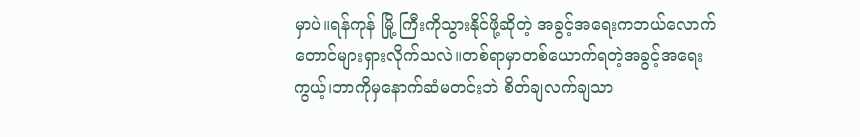မှာပဲ။ရန်ကုန် မြို့ ကြီးကိုသွားနိုင်ဖို့ဆိုတဲ့ အခွင့်အရေးကဘယ်လောက်တောင်များရှားလိုက်သလဲ။တစ်ရာမှာတစ်ယောက်ရတဲ့အခွင့်အရေးကွယ့်၊ဘာကိုမှနောက်ဆံမတင်းဘဲ စိတ်ချလက်ချသာ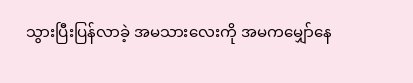သွားပြီးပြန်လာခဲ့ အမသားလေးကို အမကမျှော်နေ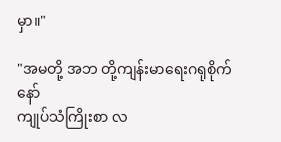မှာ။"

"အမတို့ အဘ တို့ကျန်းမာရေးဂရုစိုက်နော်
ကျုပ်သံကြိုးစာ လ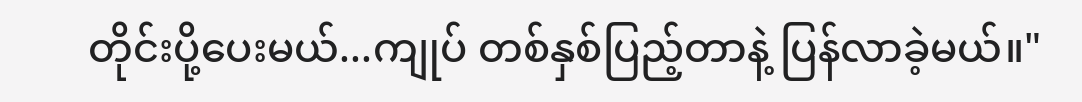တိုင်းပို့ပေးမယ်...ကျုပ် တစ်နှစ်ပြည့်တာနဲ့ ပြန်လာခဲ့မယ်။"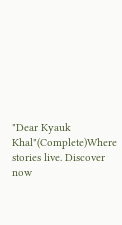"Dear Kyauk Khal"(Complete)Where stories live. Discover now